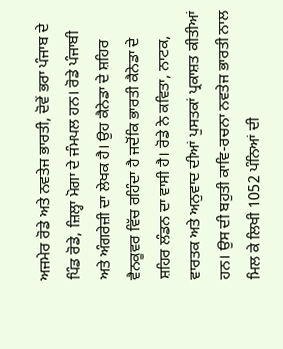ਅਜਮੇਰ ਰੋਡੇ ਅਤੇ ਨਵਤੇਜ ਭਾਰਤੀ, ਦੋਵੇਂ ਭਰਾ ਪੰਜਾਬ ਦੇ ਪਿੰਡ ਰੋਡੇ, ਜ਼ਿਲ੍ਹਾ ਮੋਗਾ ਦੇ ਜੰਮਪਲ ਹਨ। ਰੋਡੇ ਪੰਜਾਬੀ ਅਤੇ ਅੰਗਰੇਜ਼ੀ ਦਾ ਲੇਖਕ ਹੈ। ਉਹ ਕੈਨੇਡਾ ਦੇ ਸ਼ਹਿਰ ਵੈਨਕੂਵਰ ਵਿੱਚ ਰਹਿੰਦਾ ਹੈ ਜਦੋਂਕਿ ਭਾਰਤੀ ਕੈਨੇਡਾ ਦੇ ਸ਼ਹਿਰ ਲੰਡਨ ਦਾ ਵਾਸੀ ਹੈ। ਰੋਡੇ ਨੇ ਕਵਿਤਾ, ਨਾਟਕ, ਵਾਰਤਕ ਅਤੇ ਅਨੁਵਾਦ ਦੀਆਂ ਪੁਸਤਕਾਂ ਪ੍ਰਕਾਸ਼ਤ ਕੀਤੀਆਂ ਹਨ। ਉਸ ਦੀ ਬਹੁਤੀ ਕਾਵਿ-ਰਚਨਾ ਨਵਤੇਜ ਭਾਰਤੀ ਨਾਲ ਮਿਲ ਕੇ ਲਿਖੀ 1052 ਪੰਨਿਆਂ ਦੀ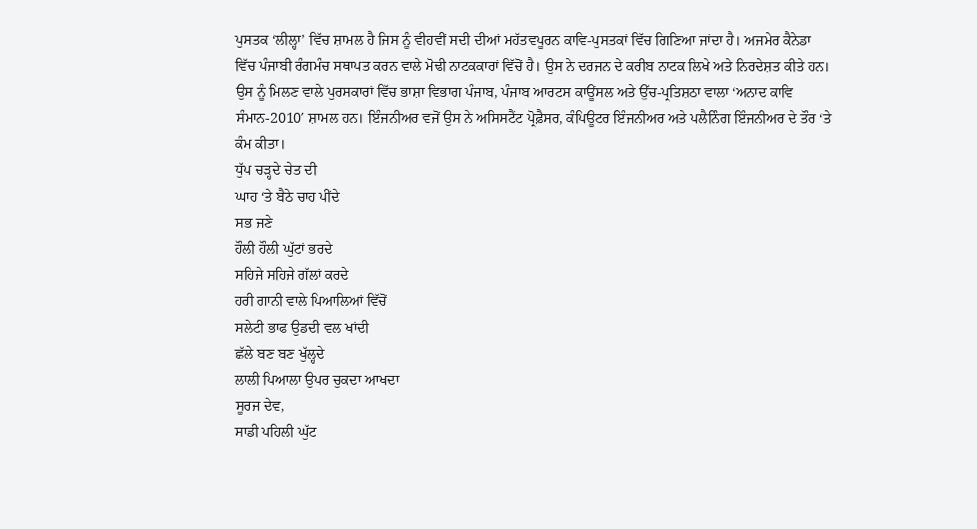ਪੁਸਤਕ ‘ਲੀਲ੍ਹਾ’ ਵਿੱਚ ਸ਼ਾਮਲ ਹੈ ਜਿਸ ਨੂੰ ਵੀਹਵੀਂ ਸਦੀ ਦੀਆਂ ਮਹੱਤਵਪੂਰਨ ਕਾਵਿ-ਪੁਸਤਕਾਂ ਵਿੱਚ ਗਿਣਿਆ ਜਾਂਦਾ ਹੈ। ਅਜਮੇਰ ਕੈਨੇਡਾ ਵਿੱਚ ਪੰਜਾਬੀ ਰੰਗਮੰਚ ਸਥਾਪਤ ਕਰਨ ਵਾਲੇ ਮੋਢੀ ਨਾਟਕਕਾਰਾਂ ਵਿੱਚੋਂ ਹੈ। ਉਸ ਨੇ ਦਰਜਨ ਦੇ ਕਰੀਬ ਨਾਟਕ ਲਿਖੇ ਅਤੇ ਨਿਰਦੇਸ਼ਤ ਕੀਤੇ ਹਨ। ਉਸ ਨੂੰ ਮਿਲਣ ਵਾਲੇ ਪੁਰਸਕਾਰਾਂ ਵਿੱਚ ਭਾਸ਼ਾ ਵਿਭਾਗ ਪੰਜਾਬ, ਪੰਜਾਬ ਆਰਟਸ ਕਾਊਂਸਲ ਅਤੇ ਉੱਚ-ਪ੍ਰਤਿਸ਼ਠਾ ਵਾਲਾ ‘ਅਨਾਦ ਕਾਵਿ ਸੰਮਾਨ-2010′ ਸ਼ਾਮਲ ਹਨ। ਇੰਜਨੀਅਰ ਵਜੋਂ ਉਸ ਨੇ ਅਸਿਸਟੈਂਟ ਪ੍ਰੋਫ਼ੈਸਰ, ਕੰਪਿਊਟਰ ਇੰਜਨੀਅਰ ਅਤੇ ਪਲੈਨਿੰਗ ਇੰਜਨੀਅਰ ਦੇ ਤੌਰ ‘ਤੇ ਕੰਮ ਕੀਤਾ।
ਧੁੱਪ ਚੜ੍ਹਦੇ ਚੇਤ ਦੀ
ਘਾਹ ‘ਤੇ ਬੈਠੇ ਚਾਹ ਪੀਂਦੇ
ਸਭ ਜਣੇ
ਹੌਲੀ ਹੌਲੀ ਘੁੱਟਾਂ ਭਰਦੇ
ਸਹਿਜੇ ਸਹਿਜੇ ਗੱਲਾਂ ਕਰਦੇ
ਹਰੀ ਗਾਨੀ ਵਾਲੇ ਪਿਆਲਿਆਂ ਵਿੱਚੋਂ
ਸਲੇਟੀ ਭਾਫ ਉਡਦੀ ਵਲ ਖਾਂਦੀ
ਛੱਲੇ ਬਣ ਬਣ ਖੁੱਲ੍ਹਦੇ
ਲਾਲੀ ਪਿਆਲਾ ਉਪਰ ਚੁਕਦਾ ਆਖਦਾ
ਸੂਰਜ ਦੇਵ,
ਸਾਡੀ ਪਹਿਲੀ ਘੁੱਟ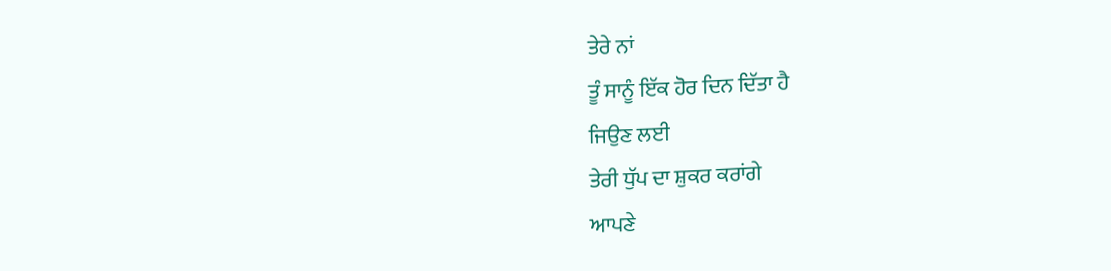ਤੇਰੇ ਨਾਂ
ਤੂੰ ਸਾਨੂੰ ਇੱਕ ਹੋਰ ਦਿਨ ਦਿੱਤਾ ਹੈ
ਜਿਉਣ ਲਈ
ਤੇਰੀ ਧੁੱਪ ਦਾ ਸ਼ੁਕਰ ਕਰਾਂਗੇ
ਆਪਣੇ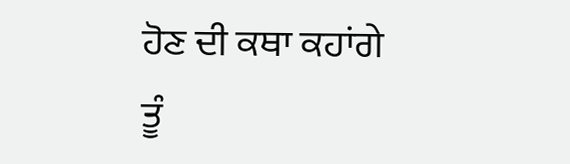ਹੋਣ ਦੀ ਕਥਾ ਕਹਾਂਗੇ
ਤੂੰ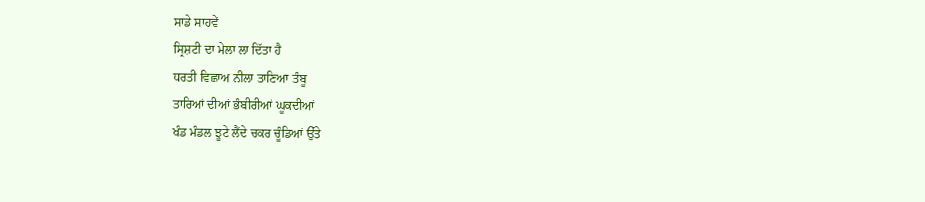ਸਾਡੇ ਸਾਹਵੇਂ
ਸ੍ਰਿਸ਼ਟੀ ਦਾ ਮੇਲਾ ਲਾ ਦਿੱਤਾ ਹੈ
ਧਰਤੀ ਵਿਛਾਅ ਨੀਲਾ ਤਾਣਿਆ ਤੰਬੂ
ਤਾਰਿਆਂ ਦੀਆਂ ਭੰਬੀਰੀਆਂ ਘੂਕਦੀਆਂ
ਖੰਡ ਮੰਡਲ ਝੂਟੇ ਲੈਂਦੇ ਚਕਰ ਚੂੰਡਿਆਂ ਉੱਤੇ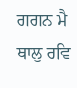ਗਗਨ ਮੈ ਥਾਲੁ ਰਵਿ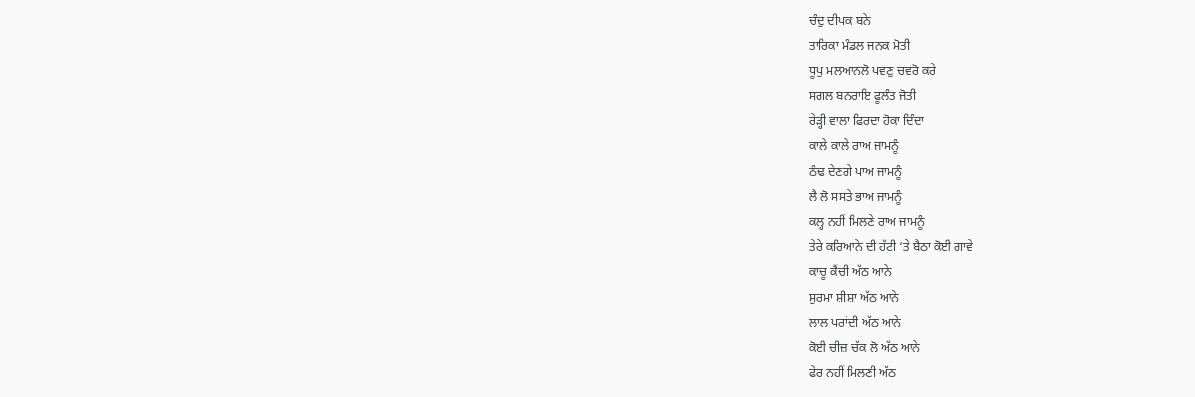ਚੰਦੁ ਦੀਪਕ ਬਨੇ
ਤਾਰਿਕਾ ਮੰਡਲ ਜਨਕ ਮੋਤੀ
ਧੂਪੁ ਮਲਆਨਲੋ ਪਵਣੁ ਚਵਰੋ ਕਰੇ
ਸਗਲ ਬਨਰਾਇ ਫੂਲੰਤ ਜੋਤੀ
ਰੇੜ੍ਹੀ ਵਾਲਾ ਫਿਰਦਾ ਹੋਕਾ ਦਿੰਦਾ
ਕਾਲੇ ਕਾਲੇ ਰਾਅ ਜਾਮਨੂੰ
ਠੰਢ ਦੇਣਗੇ ਪਾਅ ਜਾਮਨੂੰ
ਲੈ ਲੋ ਸਸਤੇ ਭਾਅ ਜਾਮਨੂੰ
ਕਲ੍ਹ ਨਹੀਂ ਮਿਲਣੇ ਰਾਅ ਜਾਮਨੂੰ
ਤੇਰੇ ਕਰਿਆਨੇ ਦੀ ਹੱਟੀ ‘ਤੇ ਬੈਠਾ ਕੋਈ ਗਾਵੇ
ਕਾਚੂ ਕੈਂਚੀ ਅੱਠ ਆਨੇ
ਸੁਰਮਾ ਸ਼ੀਸ਼ਾ ਅੱਠ ਆਨੇ
ਲਾਲ ਪਰਾਂਦੀ ਅੱਠ ਆਨੇ
ਕੋਈ ਚੀਜ਼ ਚੱਕ ਲੋ ਅੱਠ ਆਨੇ
ਫੇਰ ਨਹੀਂ ਮਿਲਣੀ ਅੱਠ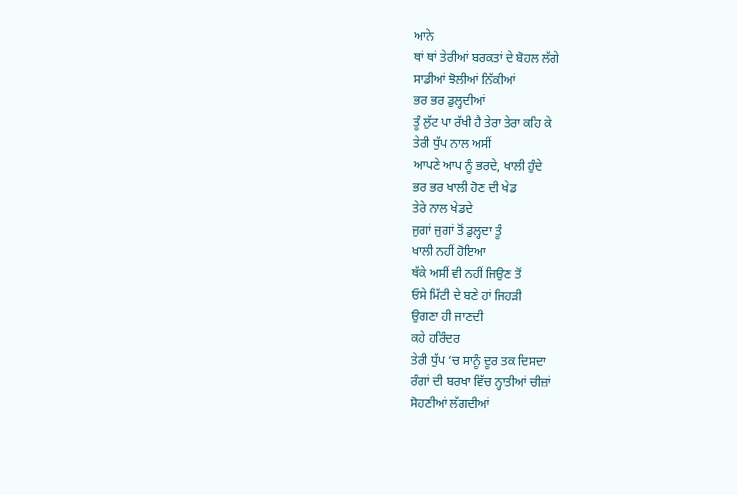ਆਨੇ
ਥਾਂ ਥਾਂ ਤੇਰੀਆਂ ਬਰਕਤਾਂ ਦੇ ਬੋਹਲ ਲੱਗੇ
ਸਾਡੀਆਂ ਝੋਲੀਆਂ ਨਿੱਕੀਆਂ
ਭਰ ਭਰ ਡੁਲ੍ਹਦੀਆਂ
ਤੂੰ ਲੁੱਟ ਪਾ ਰੱਖੀ ਹੈ ਤੇਰਾ ਤੇਰਾ ਕਹਿ ਕੇ
ਤੇਰੀ ਧੁੱਪ ਨਾਲ ਅਸੀਂ
ਆਪਣੇ ਆਪ ਨੂੰ ਭਰਦੇ, ਖਾਲੀ ਹੁੰਦੇ
ਭਰ ਭਰ ਖਾਲੀ ਹੋਣ ਦੀ ਖੇਡ
ਤੇਰੇ ਨਾਲ ਖੇਡਦੇ
ਜੁਗਾਂ ਜੁਗਾਂ ਤੋਂ ਡੁਲ੍ਹਦਾ ਤੂੰ
ਖਾਲੀ ਨਹੀਂ ਹੋਇਆ
ਥੱਕੇ ਅਸੀਂ ਵੀ ਨਹੀਂ ਜਿਉਣ ਤੋਂ
ਓਸੇ ਮਿੱਟੀ ਦੇ ਬਣੇ ਹਾਂ ਜਿਹੜੀ
ਉਗਣਾ ਹੀ ਜਾਣਦੀ
ਕਹੇ ਹਰਿੰਦਰ
ਤੇਰੀ ਧੁੱਪ ‘ਚ ਸਾਨੂੰ ਦੂਰ ਤਕ ਦਿਸਦਾ
ਰੰਗਾਂ ਦੀ ਬਰਖਾ ਵਿੱਚ ਨ੍ਹਾਤੀਆਂ ਚੀਜ਼ਾਂ
ਸੋਹਣੀਆਂ ਲੱਗਦੀਆਂ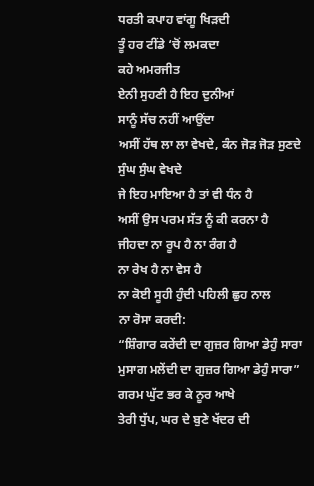ਧਰਤੀ ਕਪਾਹ ਵਾਂਗੂ ਖਿੜਦੀ
ਤੂੰ ਹਰ ਟੀਂਡੇ ‘ਚੋਂ ਲਮਕਦਾ
ਕਹੇ ਅਮਰਜੀਤ
ਏਨੀ ਸੁਹਣੀ ਹੈ ਇਹ ਦੁਨੀਆਂ
ਸਾਨੂੰ ਸੱਚ ਨਹੀਂ ਆਉਂਦਾ
ਅਸੀਂ ਹੱਥ ਲਾ ਲਾ ਵੇਖਦੇ, ਕੰਨ ਜੋੜ ਜੋੜ ਸੁਣਦੇ
ਸੁੰਘ ਸੁੰਘ ਵੇਖਦੇ
ਜੇ ਇਹ ਮਾਇਆ ਹੈ ਤਾਂ ਵੀ ਧੰਨ ਹੈ
ਅਸੀਂ ਉਸ ਪਰਮ ਸੱਤ ਨੂੰ ਕੀ ਕਰਨਾ ਹੈ
ਜੀਹਦਾ ਨਾ ਰੂਪ ਹੈ ਨਾ ਰੰਗ ਹੈ
ਨਾ ਰੇਖ ਹੈ ਨਾ ਵੇਸ ਹੈ
ਨਾ ਕੋਈ ਸੂਹੀ ਹੁੰਦੀ ਪਹਿਲੀ ਛੁਹ ਨਾਲ
ਨਾ ਰੋਸਾ ਕਰਦੀ:
“ਸ਼ਿੰਗਾਰ ਕਰੇਂਦੀ ਦਾ ਗੁਜ਼ਰ ਗਿਆ ਡੇਹੁੰ ਸਾਰਾ
ਮੁਸਾਗ ਮਲੇਂਦੀ ਦਾ ਗੁਜ਼ਰ ਗਿਆ ਡੇਹੁੰ ਸਾਰਾ”
ਗਰਮ ਘੁੱਟ ਭਰ ਕੇ ਨੂਰ ਆਖੇ
ਤੇਰੀ ਧੁੱਪ, ਘਰ ਦੇ ਬੁਣੇ ਖੱਦਰ ਦੀ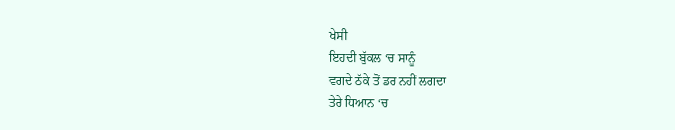ਖੇਸੀ
ਇਹਦੀ ਬੁੱਕਲ ‘ਚ ਸਾਨੂੰ
ਵਗਦੇ ਠੱਕੇ ਤੋਂ ਡਰ ਨਹੀਂ ਲਗਦਾ
ਤੇਰੇ ਧਿਆਨ ‘ਚ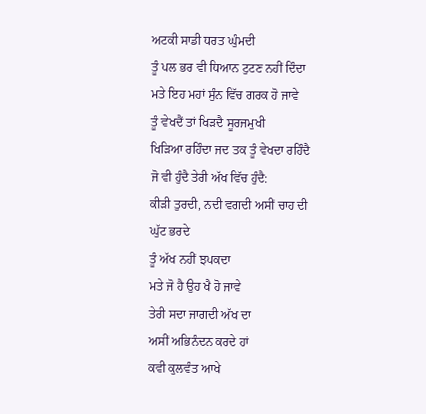ਅਟਕੀ ਸਾਡੀ ਧਰਤ ਘੁੰਮਦੀ
ਤੂੰ ਪਲ ਭਰ ਵੀ ਧਿਆਨ ਟੁਟਣ ਨਹੀਂ ਦਿੰਦਾ
ਮਤੇ ਇਹ ਮਹਾਂ ਸੁੰਨ ਵਿੱਚ ਗਰਕ ਹੋ ਜਾਵੇ
ਤੂੰ ਵੇਖਦੈਂ ਤਾਂ ਖਿੜਦੈ ਸੂਰਜਮੁਖੀ
ਖਿੜਿਆ ਰਹਿੰਦਾ ਜਦ ਤਕ ਤੂੰ ਵੇਖਦਾ ਰਹਿੰਦੈ
ਜੋ ਵੀ ਹੁੰਦੈ ਤੇਰੀ ਅੱਖ ਵਿੱਚ ਹੁੰਦੈ:
ਕੀੜੀ ਤੁਰਦੀ, ਨਦੀ ਵਗਦੀ ਅਸੀਂ ਚਾਹ ਦੀ ਘੁੱਟ ਭਰਦੇ
ਤੂੰ ਅੱਖ ਨਹੀਂ ਝਪਕਦਾ
ਮਤੇ ਜੋ ਹੈ ਉਹ ਖੈ ਹੋ ਜਾਵੇ
ਤੇਰੀ ਸਦਾ ਜਾਗਦੀ ਅੱਖ ਦਾ
ਅਸੀਂ ਅਭਿਨੰਦਨ ਕਰਦੇ ਹਾਂ
ਕਵੀ ਕੁਲਵੰਤ ਆਖੇ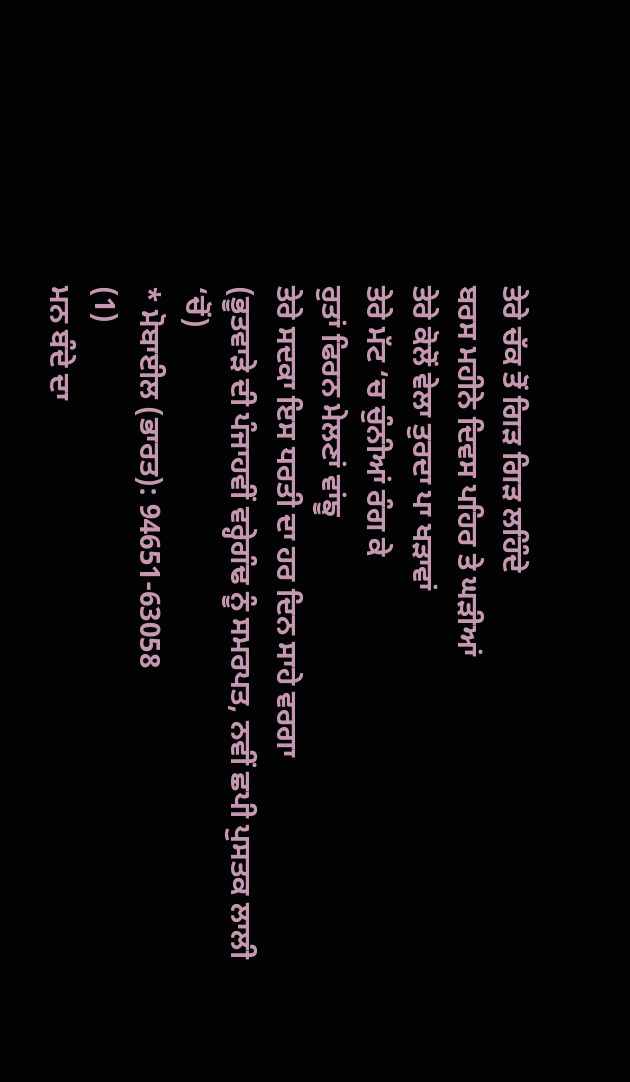ਤੇਰੇ ਚੱਕ ਤੋਂ ਗਿੜ ਗਿੜ ਲਹਿੰਦੇ
ਬਰਸ ਮਹੀਨੇ ਦਿਵਸ ਪਹਿਰ ਤੇ ਘੜੀਆਂ
ਤੇਰੇ ਕੋਲੋਂ ਵੇਲਾ ਤੁਰਦਾ ਪਾ ਖੜਾਵਾਂ
ਤੇਰੇ ਮੱਟ ‘ਚ ਚੁੰਨੀਆਂ ਰੰਗ ਕੇ
ਰੁਤਾਂ ਫਿਰਨ ਮੇਲਣਾਂ ਵਾਂਙੂ
ਤੇਰੇ ਸਦਕਾ ਇਸ ਧਰਤੀ ਦਾ ਹਰ ਦਿਨ ਸਾਹੇ ਵਰਗਾ
(ਭੂਤਵਾੜੇ ਦੀ ਪੰਜਾਹਵੀਂ ਵਰ੍ਹੇਗੰਢ ਨੂੰ ਸਮਰਪਤ, ਨਵੀਂ ਛਪੀ ਪੁਸਤਕ ਲਾਲੀ ‘ਚੋਂ)
* ਮੋਬਾਈਲ (ਭਾਰਤ): 94651-63058
(1)
ਮਨ ਬੰਦੇ ਦਾ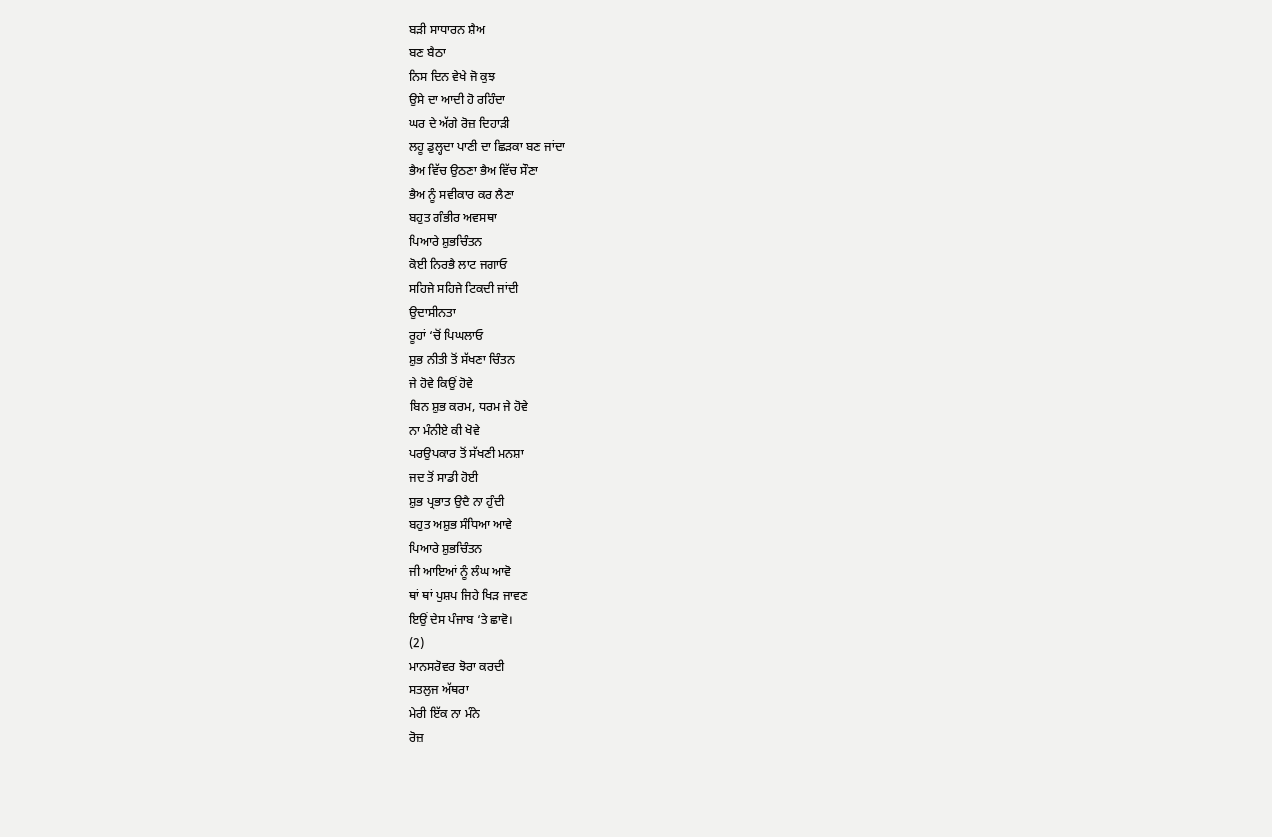ਬੜੀ ਸਾਧਾਰਨ ਸ਼ੈਅ
ਬਣ ਬੈਠਾ
ਨਿਸ ਦਿਨ ਵੇਖੇ ਜੋ ਕੁਝ
ਉਸੇ ਦਾ ਆਦੀ ਹੋ ਰਹਿੰਦਾ
ਘਰ ਦੇ ਅੱਗੇ ਰੋਜ਼ ਦਿਹਾੜੀ
ਲਹੂ ਡੁਲ੍ਹਦਾ ਪਾਣੀ ਦਾ ਛਿੜਕਾ ਬਣ ਜਾਂਦਾ
ਭੈਅ ਵਿੱਚ ਉਠਣਾ ਭੈਅ ਵਿੱਚ ਸੌਣਾ
ਭੈਅ ਨੂੰ ਸਵੀਕਾਰ ਕਰ ਲੈਣਾ
ਬਹੁਤ ਗੰਭੀਰ ਅਵਸਥਾ
ਪਿਆਰੇ ਸ਼ੁਭਚਿੰਤਨ
ਕੋਈ ਨਿਰਭੈ ਲਾਟ ਜਗਾਓ
ਸਹਿਜੇ ਸਹਿਜੇ ਟਿਕਦੀ ਜਾਂਦੀ
ਉਦਾਸੀਨਤਾ
ਰੂਹਾਂ ‘ਚੋਂ ਪਿਘਲਾਓ
ਸ਼ੁਭ ਨੀਤੀ ਤੋਂ ਸੱਖਣਾ ਚਿੰਤਨ
ਜੇ ਹੋਵੇ ਕਿਉਂ ਹੋਵੇ
ਬਿਨ ਸ਼ੁਭ ਕਰਮ, ਧਰਮ ਜੇ ਹੋਵੇ
ਨਾ ਮੰਨੀਏ ਕੀ ਖੋਵੇ
ਪਰਉਪਕਾਰ ਤੋਂ ਸੱਖਣੀ ਮਨਸ਼ਾ
ਜਦ ਤੋਂ ਸਾਡੀ ਹੋਈ
ਸ਼ੁਭ ਪ੍ਰਭਾਤ ਉਦੈ ਨਾ ਹੁੰਦੀ
ਬਹੁਤ ਅਸ਼ੁਭ ਸੰਧਿਆ ਆਵੇ
ਪਿਆਰੇ ਸ਼ੁਭਚਿੰਤਨ
ਜੀ ਆਇਆਂ ਨੂੰ ਲੰਘ ਆਵੋ
ਥਾਂ ਥਾਂ ਪੁਸ਼ਪ ਜਿਹੇ ਖਿੜ ਜਾਵਣ
ਇਉਂ ਦੇਸ ਪੰਜਾਬ ‘ਤੇ ਛਾਵੋ।
(2)
ਮਾਨਸਰੋਵਰ ਝੋਰਾ ਕਰਦੀ
ਸਤਲੁਜ ਅੱਥਰਾ
ਮੇਰੀ ਇੱਕ ਨਾ ਮੰਨੇ
ਰੋਜ਼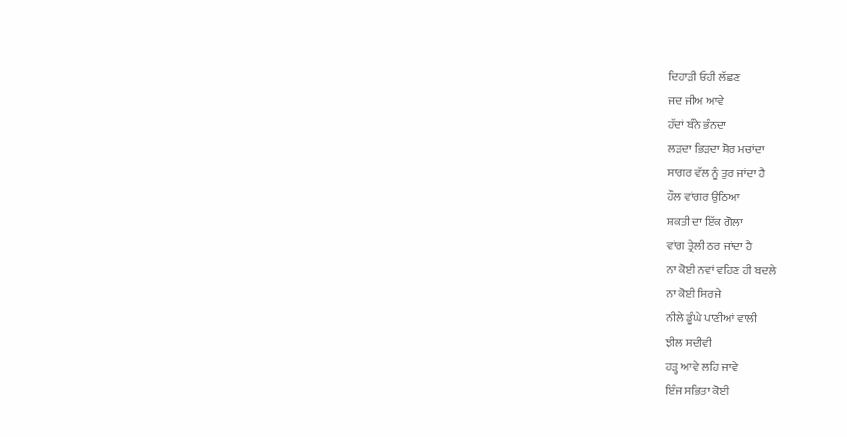ਦਿਹਾੜੀ ਓਹੀ ਲੱਛਣ
ਜਦ ਜੀਅ ਆਵੇ
ਹੱਦਾਂ ਬੰਨੇ ਭੰਨਦਾ
ਲੜਦਾ ਭਿੜਦਾ ਸ਼ੋਰ ਮਚਾਂਦਾ
ਸਾਗਰ ਵੱਲ ਨੂੰ ਤੁਰ ਜਾਂਦਾ ਹੈ
ਹੌਲ ਵਾਂਗਰ ਉਠਿਆ
ਸ਼ਕਤੀ ਦਾ ਇੱਕ ਗੋਲਾ
ਵਾਂਗ ਤ੍ਰੇਲੀ ਠਰ ਜਾਂਦਾ ਹੈ
ਨਾ ਕੋਈ ਨਵਾਂ ਵਹਿਣ ਹੀ ਬਦਲੇ
ਨਾ ਕੋਈ ਸਿਰਜੇ
ਨੀਲੇ ਡੂੰਘੇ ਪਾਣੀਆਂ ਵਾਲੀ
ਝੀਲ ਸਦੀਵੀ
ਹੜ੍ਹ ਆਵੇ ਲਹਿ ਜਾਵੇ
ਇੰਜ ਸਭਿਤਾ ਕੋਈ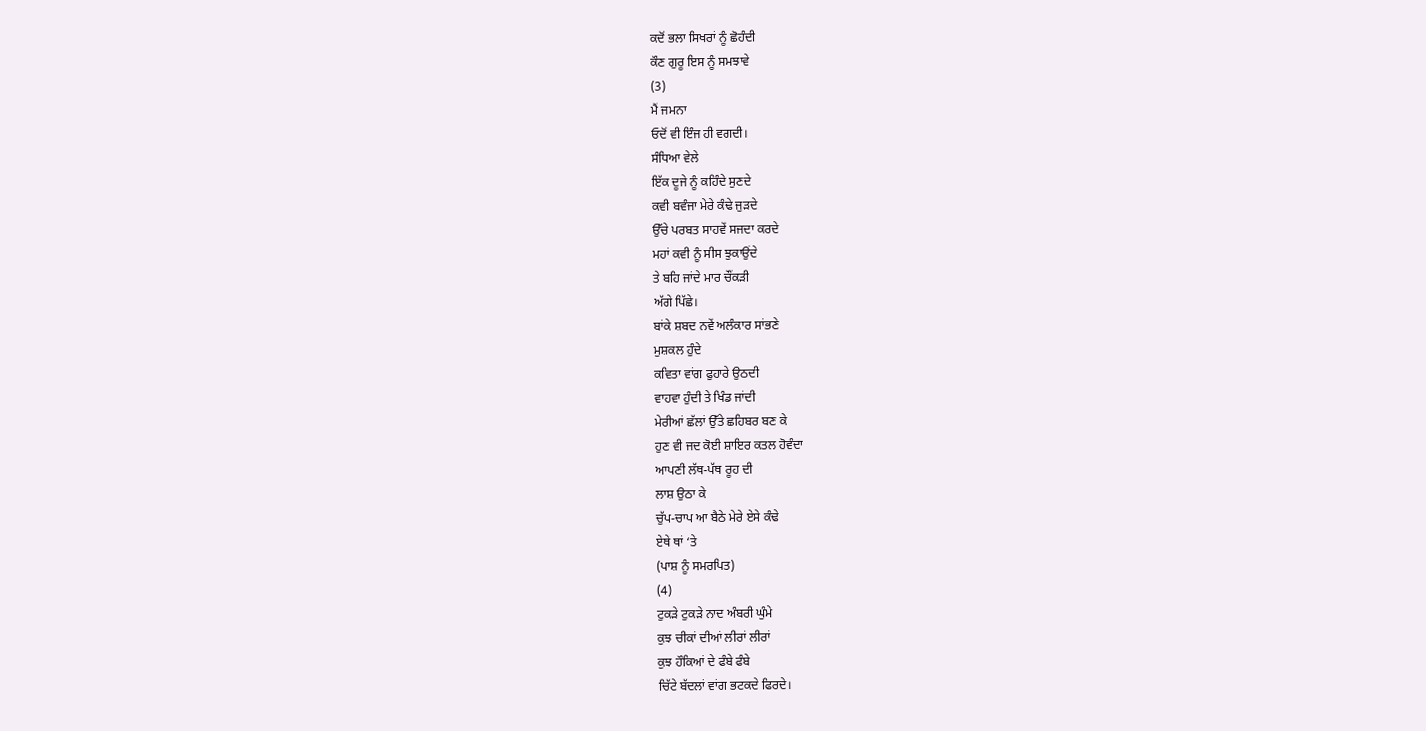ਕਦੋਂ ਭਲਾ ਸਿਖਰਾਂ ਨੂੰ ਛੋਹੰਦੀ
ਕੌਣ ਗੁਰੂ ਇਸ ਨੂੰ ਸਮਝਾਵੇ
(3)
ਮੈਂ ਜਮਨਾ
ਓਦੋਂ ਵੀ ਇੰਜ ਹੀ ਵਗਦੀ।
ਸੰਧਿਆ ਵੇਲੇ
ਇੱਕ ਦੂਜੇ ਨੂੰ ਕਹਿੰਦੇ ਸੁਣਦੇ
ਕਵੀ ਬਵੰਜਾ ਮੇਰੇ ਕੰਢੇ ਜੁੜਦੇ
ਉੱਚੇ ਪਰਬਤ ਸਾਹਵੇਂ ਸਜਦਾ ਕਰਦੇ
ਮਹਾਂ ਕਵੀ ਨੂੰ ਸੀਸ ਝੁਕਾਉਂਦੇ
ਤੇ ਬਹਿ ਜਾਂਦੇ ਮਾਰ ਚੌਂਕੜੀ
ਅੱਗੇ ਪਿੱਛੇ।
ਬਾਂਕੇ ਸ਼ਬਦ ਨਵੇਂ ਅਲੰਕਾਰ ਸਾਂਭਣੇ
ਮੁਸ਼ਕਲ ਹੁੰਦੇ
ਕਵਿਤਾ ਵਾਂਗ ਫੁਹਾਰੇ ਉਠਦੀ
ਵਾਹਵਾ ਹੁੰਦੀ ਤੇ ਖਿੰਡ ਜਾਂਦੀ
ਮੇਰੀਆਂ ਛੱਲਾਂ ਉੱਤੇ ਛਹਿਬਰ ਬਣ ਕੇ
ਹੁਣ ਵੀ ਜਦ ਕੋਈ ਸ਼ਾਇਰ ਕਤਲ ਹੋਵੰਦਾ
ਆਪਣੀ ਲੱਥ-ਪੱਥ ਰੂਹ ਦੀ
ਲਾਸ਼ ਉਠਾ ਕੇ
ਚੁੱਪ-ਚਾਪ ਆ ਬੈਠੇ ਮੇਰੇ ਏਸੇ ਕੰਢੇ
ਏਥੇ ਥਾਂ ‘ਤੇ
(ਪਾਸ਼ ਨੂੰ ਸਮਰਪਿਤ)
(4)
ਟੁਕੜੇ ਟੁਕੜੇ ਨਾਦ ਅੰਬਰੀ ਘੁੰਮੇ
ਕੁਝ ਚੀਕਾਂ ਦੀਆਂ ਲੀਰਾਂ ਲੀਰਾਂ
ਕੁਝ ਹੌਕਿਆਂ ਦੇ ਫੰਬੇ ਫੰਬੇ
ਚਿੱਟੇ ਬੱਦਲਾਂ ਵਾਂਗ ਭਟਕਦੇ ਫਿਰਦੇ।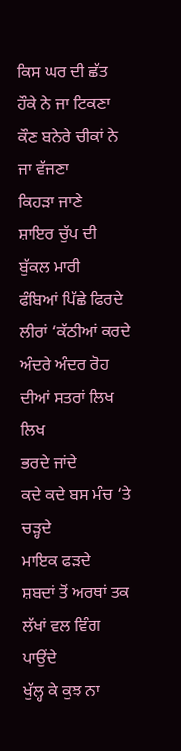ਕਿਸ ਘਰ ਦੀ ਛੱਤ ਹੌਕੇ ਨੇ ਜਾ ਟਿਕਣਾ
ਕੌਣ ਬਨੇਰੇ ਚੀਕਾਂ ਨੇ ਜਾ ਵੱਜਣਾ
ਕਿਹੜਾ ਜਾਣੇ
ਸ਼ਾਇਰ ਚੁੱਪ ਦੀ ਬੁੱਕਲ ਮਾਰੀ
ਫੰਬਿਆਂ ਪਿੱਛੇ ਫਿਰਦੇ ਲੀਰਾਂ ‘ਕੱਠੀਆਂ ਕਰਦੇ
ਅੰਦਰੇ ਅੰਦਰ ਰੋਹ ਦੀਆਂ ਸਤਰਾਂ ਲਿਖ ਲਿਖ
ਭਰਦੇ ਜਾਂਦੇ
ਕਦੇ ਕਦੇ ਬਸ ਮੰਚ ‘ਤੇ ਚੜ੍ਹਦੇ
ਮਾਇਕ ਫੜਦੇ
ਸ਼ਬਦਾਂ ਤੋਂ ਅਰਥਾਂ ਤਕ ਲੱਖਾਂ ਵਲ ਵਿੰਗ ਪਾਉਂਦੇ
ਖੁੱਲ੍ਹ ਕੇ ਕੁਝ ਨਾ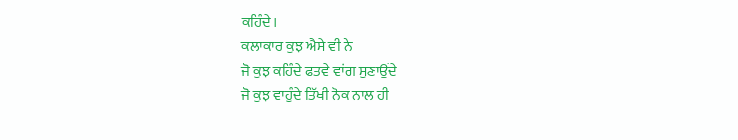ਕਹਿੰਦੇ।
ਕਲਾਕਾਰ ਕੁਝ ਐਸੇ ਵੀ ਨੇ
ਜੋ ਕੁਝ ਕਹਿੰਦੇ ਫਤਵੇ ਵਾਂਗ ਸੁਣਾਉਂਦੇ
ਜੋ ਕੁਝ ਵਾਹੁੰਦੇ ਤਿੱਖੀ ਨੋਕ ਨਾਲ ਹੀ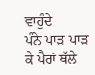ਵਾਹੁੰਦੇ
ਪੰਨੇ ਪਾੜ ਪਾੜ ਕੇ ਪੈਰਾਂ ਥੱਲੇ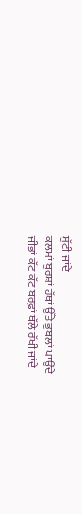ਸੁੱਟੀ ਜਾਂਦੇ
ਕਲਮਾਂ ਬੁਰਸ਼ਾਂ ਹੱਥਾਂ ਉੱਤੇ ਭੁਬਲਾਂ ਪਾਉਂਦੇ
ਜੀਭਾਂ ਕੱਟ ਕੱਟ ਬਰਫ਼ਾਂ ਥੱਲੇ ਰੱਖੀ ਜਾਂਦੇ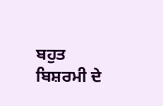ਬਹੁਤ ਬਿਸ਼ਰਮੀ ਦੇ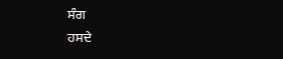ਸੰਗ
ਹਸਦੇ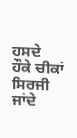ਹਸਦੇ
ਹੌਕੇ ਚੀਕਾਂ ਸਿਰਜੀ ਜਾਂਦੇ